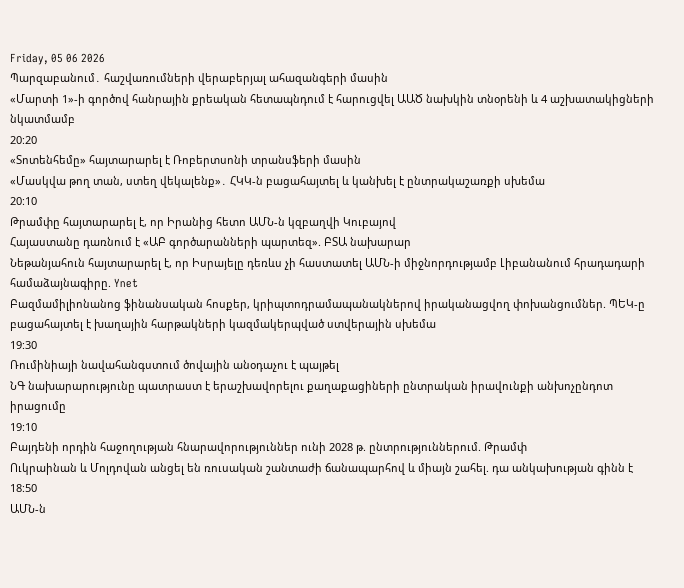Friday, 05 06 2026
Պարզաբանում․ հաշվառումների վերաբերյալ ահազանգերի մասին
«Մարտի 1»-ի գործով հանրային քրեական հետապնդում է հարուցվել ԱԱԾ նախկին տնօրենի և 4 աշխատակիցների նկատմամբ
20:20
«Տոտենհեմը» հայտարարել է Ռոբերտսոնի տրանսֆերի մասին
«Մասկվա թող տան, ստեղ վեկալենք»․ ՀԿԿ-ն բացահայտել և կանխել է ընտրակաշառքի սխեմա
20:10
Թրամփը հայտարարել է, որ Իրանից հետո ԱՄՆ-ն կզբաղվի Կուբայով
Հայաստանը դառնում է «ԱԲ գործարանների պարտեզ». ԲՏԱ նախարար
Նեթանյահուն հայտարարել է, որ Իսրայելը դեռևս չի հաստատել ԱՄՆ-ի միջնորդությամբ Լիբանանում հրադադարի համաձայնագիրը. Ynet
Բազմամիլիոնանոց ֆինանսական հոսքեր, կրիպտոդրամապանակներով իրականացվող փոխանցումներ. ՊԵԿ-ը բացահայտել է խաղային հարթակների կազմակերպված ստվերային սխեմա
19:30
Ռումինիայի նավահանգստում ծովային անօդաչու է պայթել
ՆԳ նախարարությունը պատրաստ է երաշխավորելու քաղաքացիների ընտրական իրավունքի անխոչընդոտ իրացումը
19:10
Բայդենի որդին հաջողության հնարավորություններ ունի 2028 թ. ընտրություններում. Թրամփ
Ուկրաինան և Մոլդովան անցել են ռուսական շանտաժի ճանապարհով և միայն շահել. դա անկախության գինն է
18:50
ԱՄՆ-ն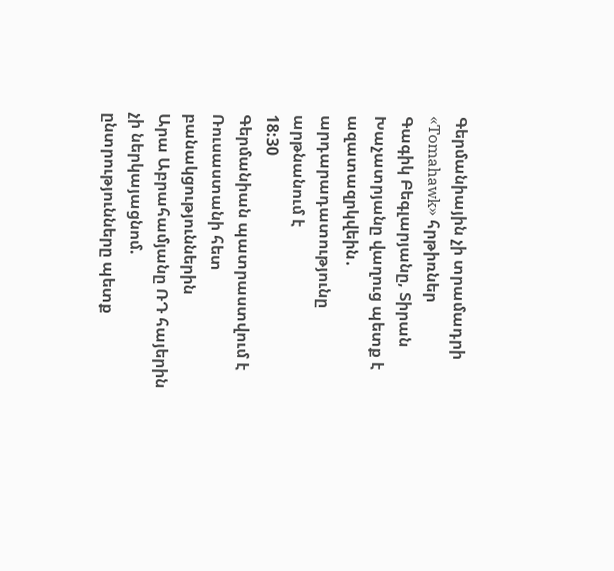Գերմանիային չի տրամադրի «Tomahawk» հրթիռներ
Գագիկ Բեգլարյանը, Տիրան Խաչատրյանը վաղուց պետք է ազատազրկվեին․ արդարադատությունը արթնանում է
18:30
Գերմանիան պատրաստվում է Ռուսաստանի հետ բանակցություններին
Արա Աբրահամյանը ՌԴ հայերին չի ներկայացնոմ. ընտրությունները պետք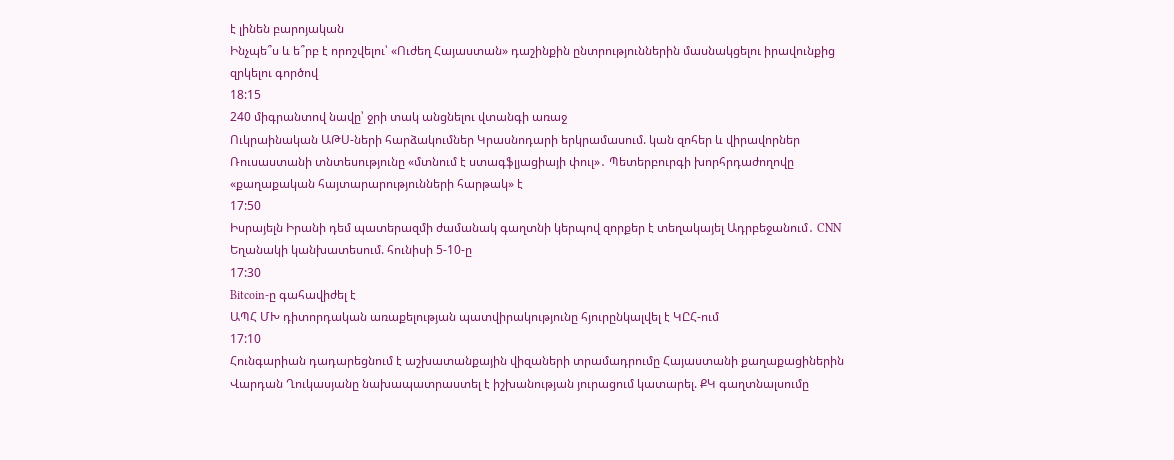է լինեն բարոյական
Ինչպե՞ս և ե՞րբ է որոշվելու՝ «Ուժեղ Հայաստան» դաշինքին ընտրություններին մասնակցելու իրավունքից զրկելու գործով
18:15
240 միգրանտով նավը՝ ջրի տակ անցնելու վտանգի առաջ
Ուկրաինական ԱԹՍ-ների հարձակումներ Կրասնոդարի երկրամասում. կան զոհեր և վիրավորներ
Ռուսաստանի տնտեսությունը «մտնում է ստագֆլյացիայի փուլ»․ Պետերբուրգի խորհրդաժողովը «քաղաքական հայտարարությունների հարթակ» է
17:50
Իսրայելն Իրանի դեմ պատերազմի ժամանակ գաղտնի կերպով զորքեր է տեղակայել Ադրբեջանում․ CNN
Եղանակի կանխատեսում. հունիսի 5-10-ը
17:30
Bitcoin-ը գահավիժել է
ԱՊՀ ՄԽ դիտորդական առաքելության պատվիրակությունը հյուրընկալվել է ԿԸՀ-ում
17:10
Հունգարիան դադարեցնում է աշխատանքային վիզաների տրամադրումը Հայաստանի քաղաքացիներին
Վարդան Ղուկասյանը նախապատրաստել է իշխանության յուրացում կատարել. ՔԿ գաղտնալսումը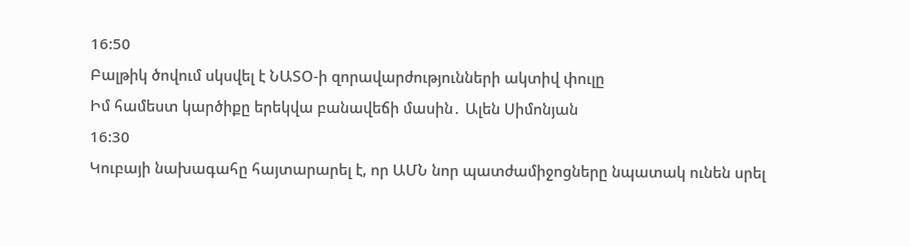16:50
Բալթիկ ծովում սկսվել է ՆԱՏՕ-ի զորավարժությունների ակտիվ փուլը
Իմ համեստ կարծիքը երեկվա բանավեճի մասին․ Ալեն Սիմոնյան
16:30
Կուբայի նախագահը հայտարարել է, որ ԱՄՆ նոր պատժամիջոցները նպատակ ունեն սրել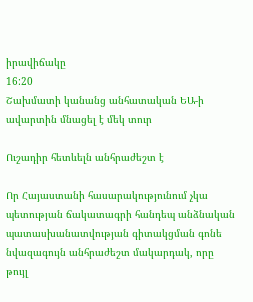իրավիճակը
16:20
Շախմատի կանանց անհատական ԵԱ-ի ավարտին մնացել է մեկ տուր

Ուշադիր հետևելն անհրաժեշտ է

Որ Հայաստանի հասարակությունում չկա պետության ճակատագրի հանդեպ անձնական պատասխանատվության գիտակցման գոնե նվազագույն անհրաժեշտ մակարդակ, որը թույլ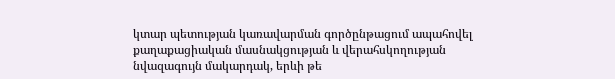կտար պետության կառավարման գործընթացում ապահովել քաղաքացիական մասնակցության և վերահսկողության նվազագույն մակարդակ, երևի թե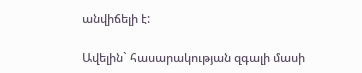անվիճելի է:

Ավելին` հասարակության զգալի մասի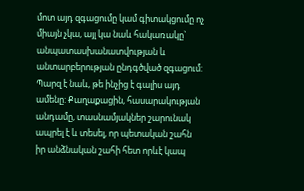մոտ այդ զգացումը կամ գիտակցումը ոչ միայն չկա, այլ կա նաև հակառակը` անպատասխանատվության և անտարբերության ընդգծված զգացում: Պարզ է նաև, թե ինչից է գալիս այդ ամենը: Քաղաքացին, հասարակության անդամը, տասնամյակներ շարունակ ապրել է և տեսել, որ պետական շահն իր անձնական շահի հետ որևէ կապ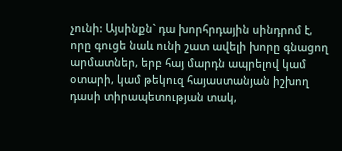չունի: Այսինքն` դա խորհրդային սինդրոմ է, որը գուցե նաև ունի շատ ավելի խորը գնացող արմատներ, երբ հայ մարդն ապրելով կամ օտարի, կամ թեկուզ հայաստանյան իշխող դասի տիրապետության տակ,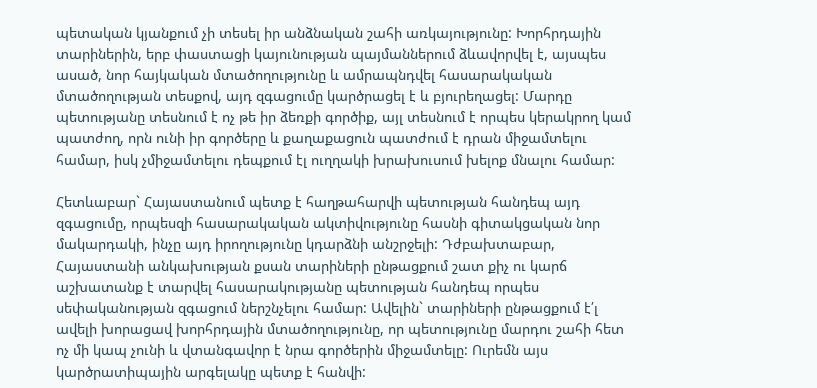պետական կյանքում չի տեսել իր անձնական շահի առկայությունը: Խորհրդային տարիներին, երբ փաստացի կայունության պայմաններում ձևավորվել է, այսպես ասած, նոր հայկական մտածողությունը և ամրապնդվել հասարակական մտածողության տեսքով, այդ զգացումը կարծրացել է և բյուրեղացել: Մարդը պետությանը տեսնում է ոչ թե իր ձեռքի գործիք, այլ տեսնում է որպես կերակրող կամ պատժող, որն ունի իր գործերը և քաղաքացուն պատժում է դրան միջամտելու համար, իսկ չմիջամտելու դեպքում էլ ուղղակի խրախուսում խելոք մնալու համար:

Հետևաբար` Հայաստանում պետք է հաղթահարվի պետության հանդեպ այդ զգացումը, որպեսզի հասարակական ակտիվությունը հասնի գիտակցական նոր մակարդակի, ինչը այդ իրողությունը կդարձնի անշրջելի: Դժբախտաբար, Հայաստանի անկախության քսան տարիների ընթացքում շատ քիչ ու կարճ աշխատանք է տարվել հասարակությանը պետության հանդեպ որպես սեփականության զգացում ներշնչելու համար: Ավելին` տարիների ընթացքում է՛լ ավելի խորացավ խորհրդային մտածողությունը, որ պետությունը մարդու շահի հետ ոչ մի կապ չունի և վտանգավոր է նրա գործերին միջամտելը: Ուրեմն այս կարծրատիպային արգելակը պետք է հանվի: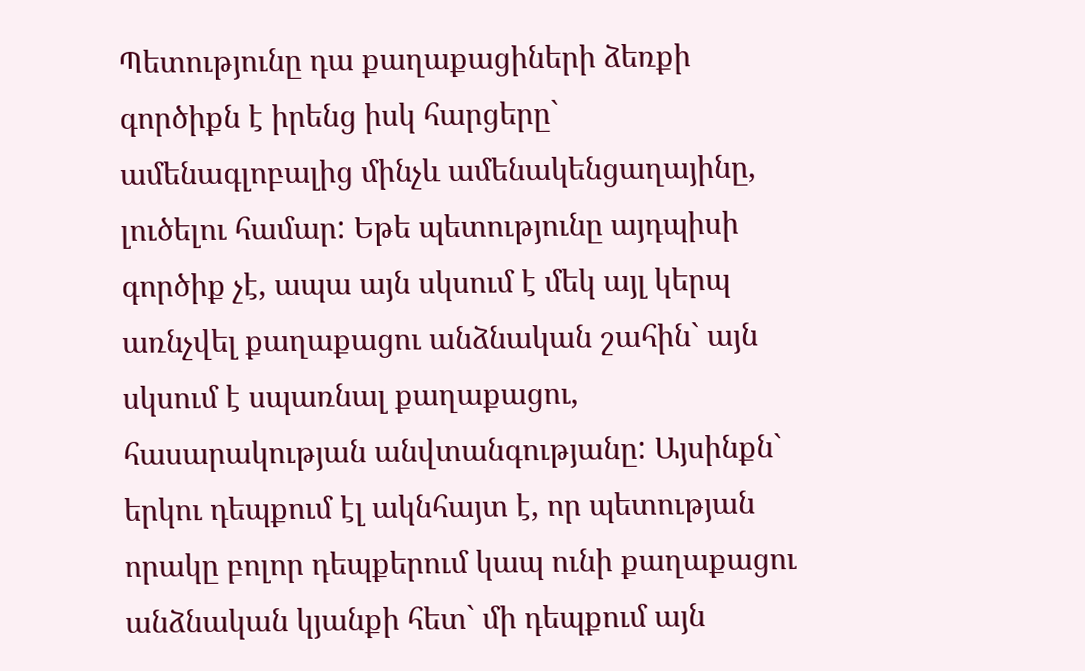Պետությունը դա քաղաքացիների ձեռքի գործիքն է իրենց իսկ հարցերը` ամենագլոբալից մինչև ամենակենցաղայինը, լուծելու համար: Եթե պետությունը այդպիսի գործիք չէ, ապա այն սկսում է մեկ այլ կերպ առնչվել քաղաքացու անձնական շահին` այն սկսում է սպառնալ քաղաքացու, հասարակության անվտանգությանը: Այսինքն` երկու դեպքում էլ ակնհայտ է, որ պետության որակը բոլոր դեպքերում կապ ունի քաղաքացու անձնական կյանքի հետ` մի դեպքում այն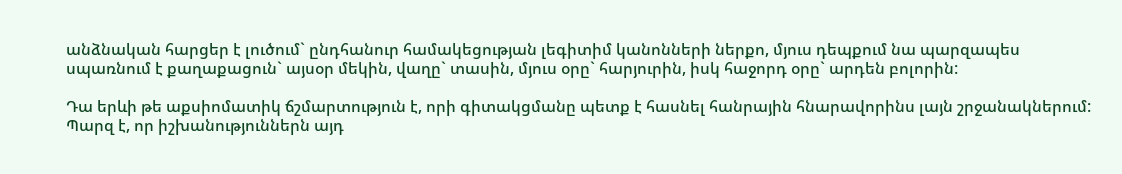անձնական հարցեր է լուծում` ընդհանուր համակեցության լեգիտիմ կանոնների ներքո, մյուս դեպքում նա պարզապես սպառնում է քաղաքացուն` այսօր մեկին, վաղը` տասին, մյուս օրը` հարյուրին, իսկ հաջորդ օրը` արդեն բոլորին:

Դա երևի թե աքսիոմատիկ ճշմարտություն է, որի գիտակցմանը պետք է հասնել հանրային հնարավորինս լայն շրջանակներում: Պարզ է, որ իշխանություններն այդ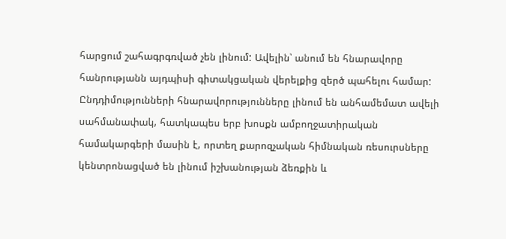հարցում շահագրգռված չեն լինում: Ավելին՝ անում են հնարավորը հանրությանն այդպիսի գիտակցական վերելքից զերծ պահելու համար: Ընդդիմությունների հնարավորությունները լինում են անհամեմատ ավելի սահմանափակ, հատկապես երբ խոսքն ամբողջատիրական համակարգերի մասին է, որտեղ քարոզչական հիմնական ռեսուրսները կենտրոնացված են լինում իշխանության ձեռքին և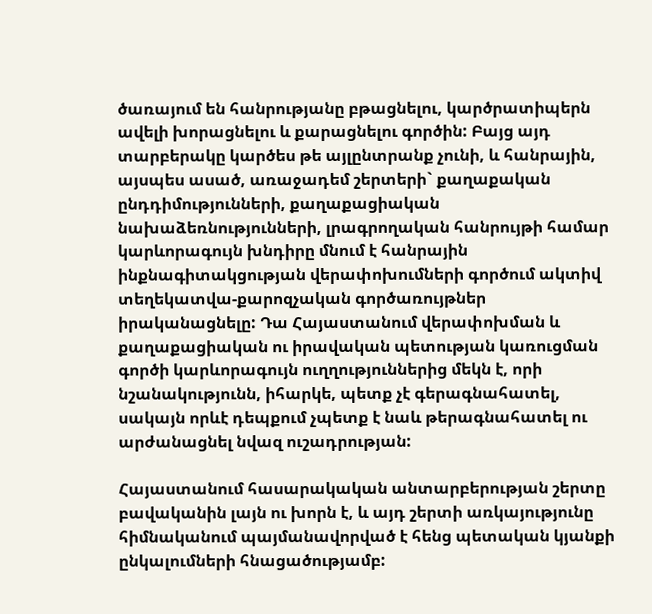ծառայում են հանրությանը բթացնելու, կարծրատիպերն ավելի խորացնելու և քարացնելու գործին: Բայց այդ տարբերակը կարծես թե այլընտրանք չունի, և հանրային, այսպես ասած, առաջադեմ շերտերի` քաղաքական ընդդիմությունների, քաղաքացիական նախաձեռնությունների, լրագրողական հանրույթի համար կարևորագույն խնդիրը մնում է հանրային ինքնագիտակցության վերափոխումների գործում ակտիվ տեղեկատվա-քարոզչական գործառույթներ իրականացնելը: Դա Հայաստանում վերափոխման և քաղաքացիական ու իրավական պետության կառուցման գործի կարևորագույն ուղղություններից մեկն է, որի նշանակությունն, իհարկե, պետք չէ գերագնահատել, սակայն որևէ դեպքում չպետք է նաև թերագնահատել ու արժանացնել նվազ ուշադրության:

Հայաստանում հասարակական անտարբերության շերտը բավականին լայն ու խորն է, և այդ շերտի առկայությունը հիմնականում պայմանավորված է հենց պետական կյանքի ընկալումների հնացածությամբ: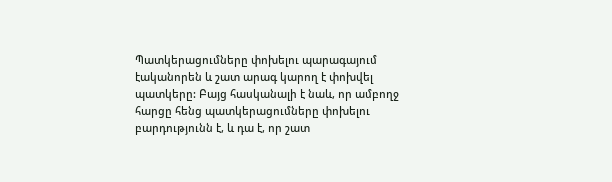Պատկերացումները փոխելու պարագայում էականորեն և շատ արագ կարող է փոխվել պատկերը: Բայց հասկանալի է նաև, որ ամբողջ հարցը հենց պատկերացումները փոխելու բարդությունն է, և դա է, որ շատ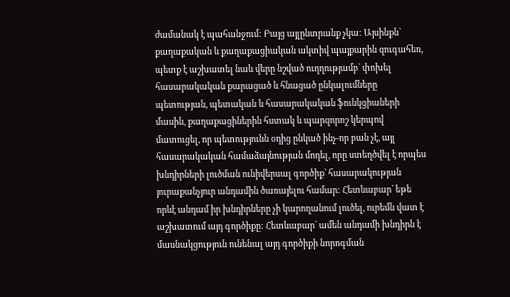ժամանակ է պահանջում: Բայց այլընտրանք չկա: Այսինքն` քաղաքական և քաղաքացիական ակտիվ պայքարին զուգահեռ, պետք է աշխատել նաև վերը նշված ուղղությամբ` փոխել հասարակական քարացած և հնացած ընկալումները պետության, պետական և հասարակական ֆունկցիաների մասին, քաղաքացիներին հստակ և պարզորոշ կերպով մատուցել, որ պետությունն օդից ընկած ինչ-որ բան չէ, այլ հասարակական համաձայնության մոդել, որը ստեղծվել է որպես խնդիրների լուծման ունիվերսալ գործիք` հասարակության յուրաքանչյուր անդամին ծառայելու համար: Հետևաբար` եթե որևէ անդամ իր խնդիրները չի կարողանում լուծել, ուրեմն վատ է աշխատում այդ գործիքը: Հետևաբար` ամեն անդամի խնդիրն է մասնակցություն ունենալ այդ գործիքի նորոգման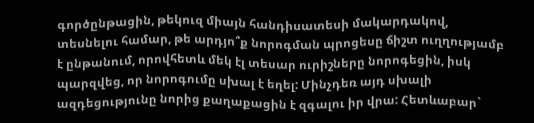գործընթացին, թեկուզ միայն հանդիսատեսի մակարդակով, տեսնելու համար, թե արդյո՞ք նորոգման պրոցեսը ճիշտ ուղղությամբ է ընթանում, որովհետև մեկ էլ տեսար ուրիշները նորոգեցին, իսկ պարզվեց, որ նորոգումը սխալ է եղել: Մինչդեռ այդ սխալի ազդեցությունը նորից քաղաքացին է զգալու իր վրա: Հետևաբար`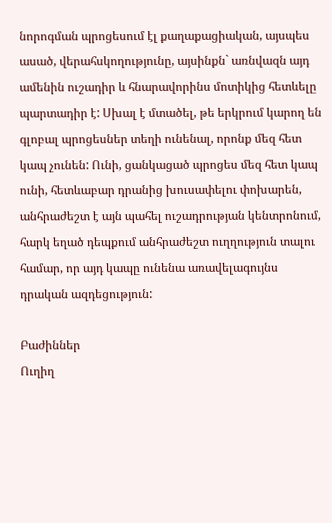նորոգման պրոցեսում էլ քաղաքացիական, այսպես ասած, վերահսկողությունը, այսինքն` առնվազն այդ ամենին ուշադիր և հնարավորինս մոտիկից հետևելը պարտադիր է: Սխալ է մտածել, թե երկրում կարող են գլոբալ պրոցեսներ տեղի ունենալ, որոնք մեզ հետ կապ չունեն: Ունի, ցանկացած պրոցես մեզ հետ կապ ունի, հետևաբար դրանից խուսափելու փոխարեն, անհրաժեշտ է այն պահել ուշադրության կենտրոնում, հարկ եղած դեպքում անհրաժեշտ ուղղություն տալու համար, որ այդ կապը ունենա առավելագույնս դրական ազդեցություն:

Բաժիններ
Ուղիղ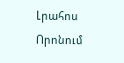Լրահոս
Որոնում